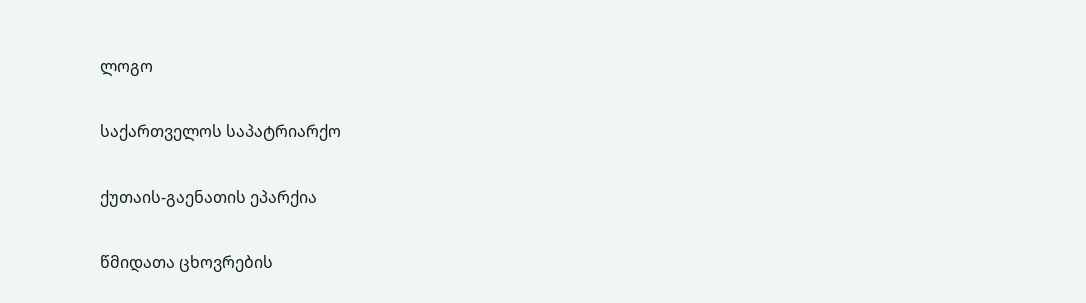ლოგო

საქართველოს საპატრიარქო

ქუთაის-გაენათის ეპარქია

წმიდათა ცხოვრების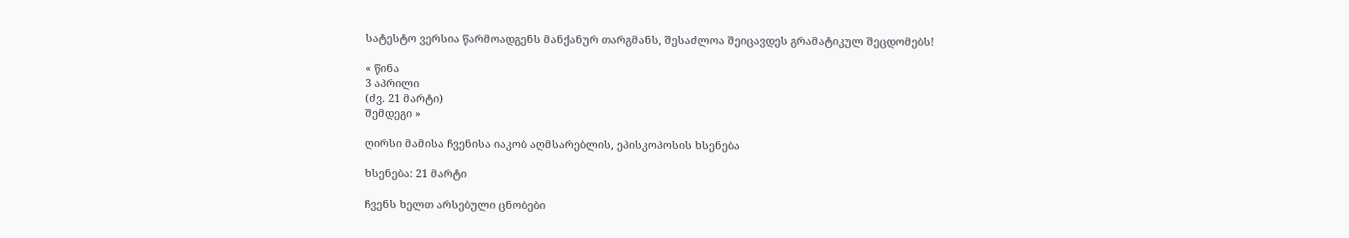სატესტო ვერსია წარმოადგენს მანქანურ თარგმანს, შესაძლოა შეიცავდეს გრამატიკულ შეცდომებს!

« წინა
3 აპრილი
(ძვ. 21 მარტი)
შემდეგი »

ღირსი მამისა ჩვენისა იაკობ აღმსარებლის, ეპისკოპოსის ხსენება

ხსენება: 21 მარტი

ჩვენს ხელთ არსებული ცნობები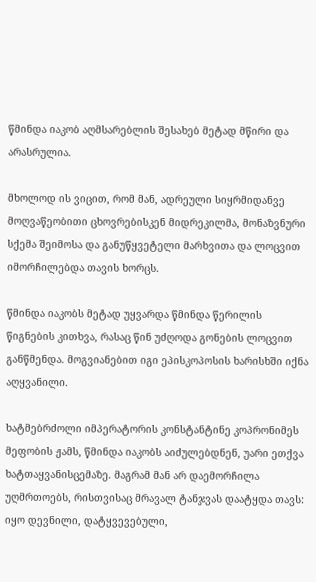წმინდა იაკობ აღმსარებლის შესახებ მეტად მწირი და არასრულია.

მხოლოდ ის ვიცით, რომ მან, ადრეული სიყრმიდანვე მოღვაწეობითი ცხოვრებისკენ მიდრეკილმა, მონაზვნური სქემა შეიმოსა და განუწყვეტელი მარხვითა და ლოცვით იმორჩილებდა თავის ხორცს.

წმინდა იაკობს მეტად უყვარდა წმინდა წერილის წიგნების კითხვა, რასაც წინ უძღოდა გონების ლოცვით განწმენდა. მოგვიანებით იგი ეპისკოპოსის ხარისხში იქნა აღყვანილი.

ხატმებრძოლი იმპერატორის კონსტანტინე კოპრონიმეს მეფობის ჟამს, წმინდა იაკობს აიძულებდნენ, უარი ეთქვა ხატთაყვანისცემაზე. მაგრამ მან არ დაემორჩილა უღმრთოებს, რისთვისაც მრავალ ტანჯვას დაატყდა თავს: იყო დევნილი, დატყვევებული,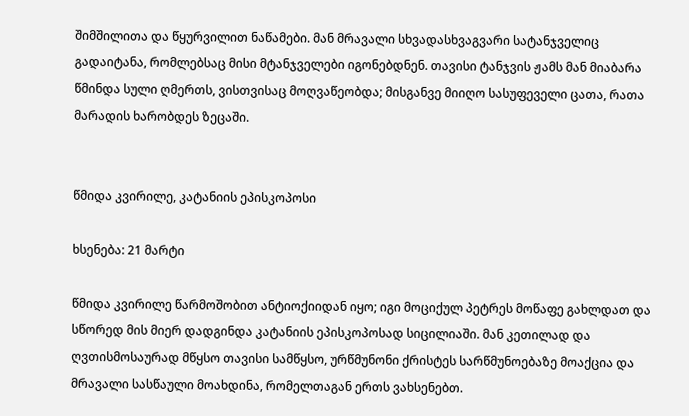შიმშილითა და წყურვილით ნაწამები. მან მრავალი სხვადასხვაგვარი სატანჯველიც გადაიტანა, რომლებსაც მისი მტანჯველები იგონებდნენ. თავისი ტანჯვის ჟამს მან მიაბარა წმინდა სული ღმერთს, ვისთვისაც მოღვაწეობდა; მისგანვე მიიღო სასუფეველი ცათა, რათა მარადის ხარობდეს ზეცაში.


წმიდა კვირილე, კატანიის ეპისკოპოსი

ხსენება: 21 მარტი

წმიდა კვირილე წარმოშობით ანტიოქიიდან იყო; იგი მოციქულ პეტრეს მოწაფე გახლდათ და სწორედ მის მიერ დადგინდა კატანიის ეპისკოპოსად სიცილიაში. მან კეთილად და ღვთისმოსაურად მწყსო თავისი სამწყსო, ურწმუნონი ქრისტეს სარწმუნოებაზე მოაქცია და მრავალი სასწაული მოახდინა, რომელთაგან ერთს ვახსენებთ.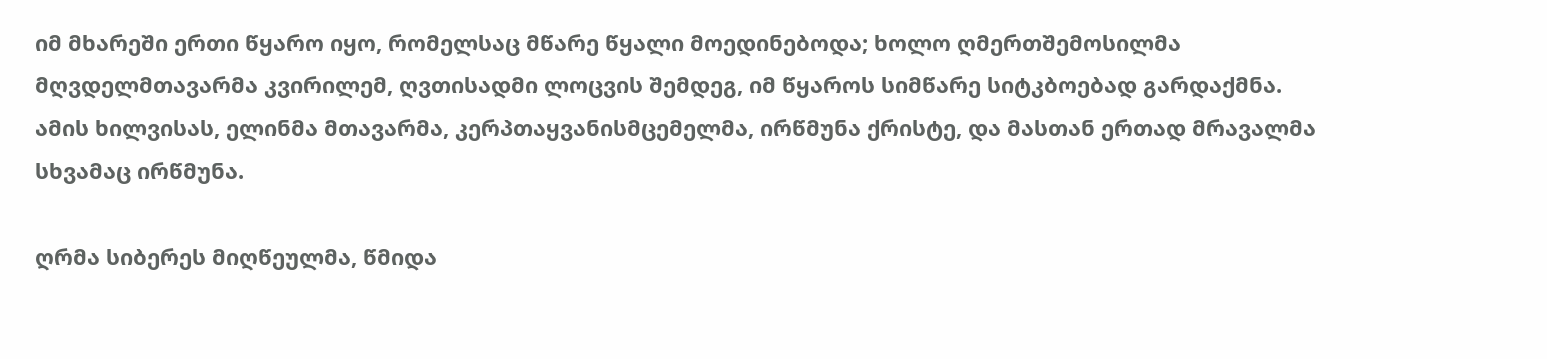იმ მხარეში ერთი წყარო იყო, რომელსაც მწარე წყალი მოედინებოდა; ხოლო ღმერთშემოსილმა მღვდელმთავარმა კვირილემ, ღვთისადმი ლოცვის შემდეგ, იმ წყაროს სიმწარე სიტკბოებად გარდაქმნა. ამის ხილვისას, ელინმა მთავარმა, კერპთაყვანისმცემელმა, ირწმუნა ქრისტე, და მასთან ერთად მრავალმა სხვამაც ირწმუნა.

ღრმა სიბერეს მიღწეულმა, წმიდა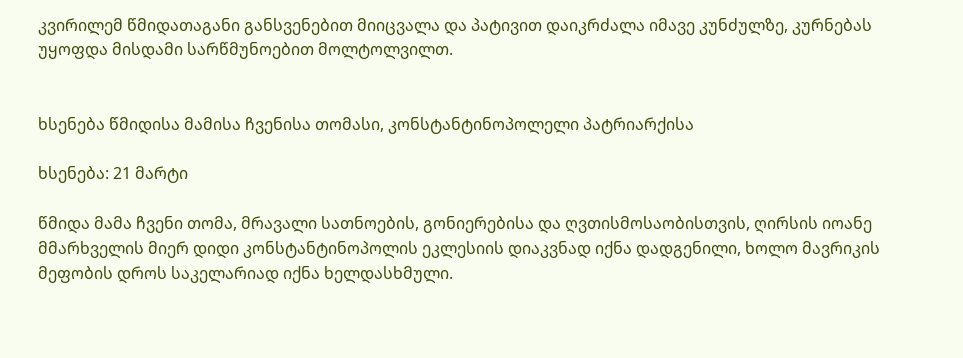კვირილემ წმიდათაგანი განსვენებით მიიცვალა და პატივით დაიკრძალა იმავე კუნძულზე, კურნებას უყოფდა მისდამი სარწმუნოებით მოლტოლვილთ.


ხსენება წმიდისა მამისა ჩვენისა თომასი, კონსტანტინოპოლელი პატრიარქისა

ხსენება: 21 მარტი

წმიდა მამა ჩვენი თომა, მრავალი სათნოების, გონიერებისა და ღვთისმოსაობისთვის, ღირსის იოანე მმარხველის მიერ დიდი კონსტანტინოპოლის ეკლესიის დიაკვნად იქნა დადგენილი, ხოლო მავრიკის მეფობის დროს საკელარიად იქნა ხელდასხმული.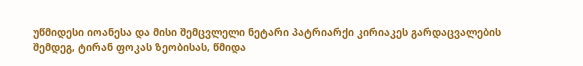უწმიდესი იოანესა და მისი შემცვლელი ნეტარი პატრიარქი კირიაკეს გარდაცვალების შემდეგ, ტირან ფოკას ზეობისას, წმიდა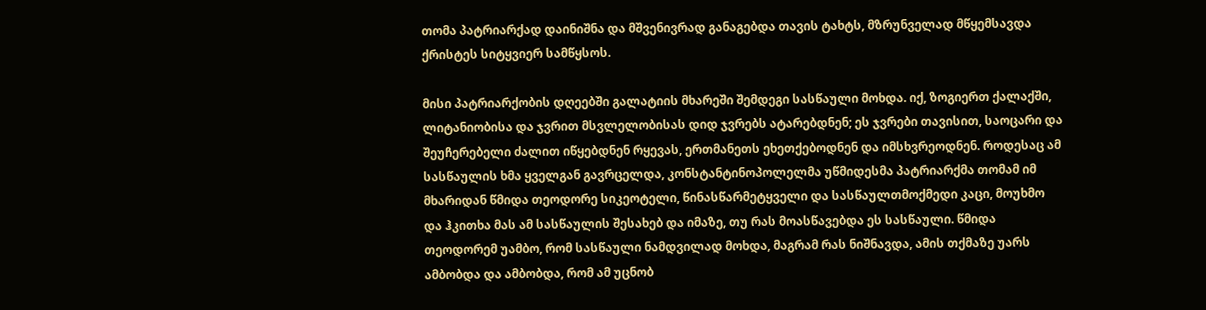თომა პატრიარქად დაინიშნა და მშვენივრად განაგებდა თავის ტახტს, მზრუნველად მწყემსავდა ქრისტეს სიტყვიერ სამწყსოს.

მისი პატრიარქობის დღეებში გალატიის მხარეში შემდეგი სასწაული მოხდა. იქ, ზოგიერთ ქალაქში, ლიტანიობისა და ჯვრით მსვლელობისას დიდ ჯვრებს ატარებდნენ; ეს ჯვრები თავისით, საოცარი და შეუჩერებელი ძალით იწყებდნენ რყევას, ერთმანეთს ეხეთქებოდნენ და იმსხვრეოდნენ. როდესაც ამ სასწაულის ხმა ყველგან გავრცელდა, კონსტანტინოპოლელმა უწმიდესმა პატრიარქმა თომამ იმ მხარიდან წმიდა თეოდორე სიკეოტელი, წინასწარმეტყველი და სასწაულთმოქმედი კაცი, მოუხმო და ჰკითხა მას ამ სასწაულის შესახებ და იმაზე, თუ რას მოასწავებდა ეს სასწაული. წმიდა თეოდორემ უამბო, რომ სასწაული ნამდვილად მოხდა, მაგრამ რას ნიშნავდა, ამის თქმაზე უარს ამბობდა და ამბობდა, რომ ამ უცნობ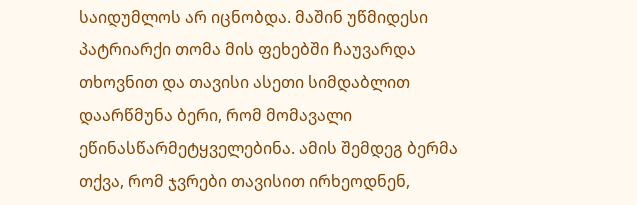საიდუმლოს არ იცნობდა. მაშინ უწმიდესი პატრიარქი თომა მის ფეხებში ჩაუვარდა თხოვნით და თავისი ასეთი სიმდაბლით დაარწმუნა ბერი, რომ მომავალი ეწინასწარმეტყველებინა. ამის შემდეგ ბერმა თქვა, რომ ჯვრები თავისით ირხეოდნენ,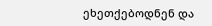ეხეთქებოდნენ და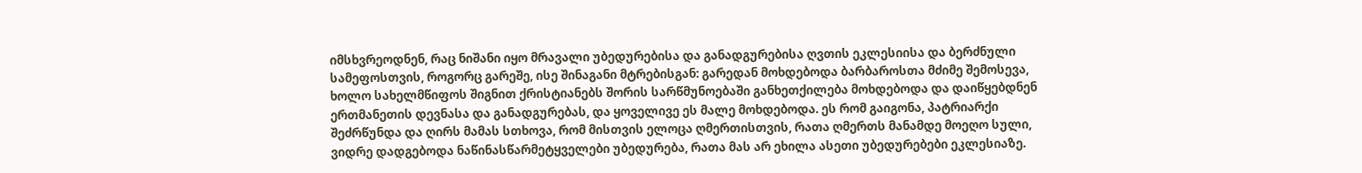იმსხვრეოდნენ, რაც ნიშანი იყო მრავალი უბედურებისა და განადგურებისა ღვთის ეკლესიისა და ბერძნული სამეფოსთვის, როგორც გარეშე, ისე შინაგანი მტრებისგან: გარედან მოხდებოდა ბარბაროსთა მძიმე შემოსევა, ხოლო სახელმწიფოს შიგნით ქრისტიანებს შორის სარწმუნოებაში განხეთქილება მოხდებოდა და დაიწყებდნენ ერთმანეთის დევნასა და განადგურებას, და ყოველივე ეს მალე მოხდებოდა. ეს რომ გაიგონა, პატრიარქი შეძრწუნდა და ღირს მამას სთხოვა, რომ მისთვის ელოცა ღმერთისთვის, რათა ღმერთს მანამდე მოეღო სული, ვიდრე დადგებოდა ნაწინასწარმეტყველები უბედურება, რათა მას არ ეხილა ასეთი უბედურებები ეკლესიაზე.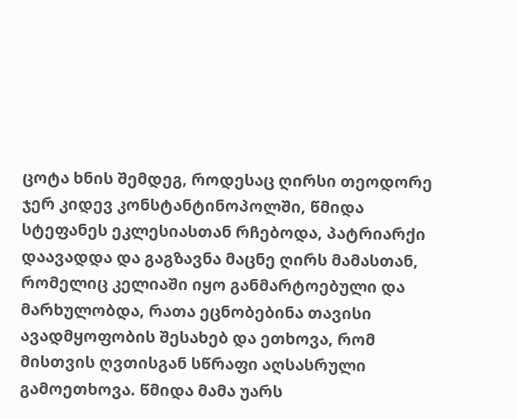ცოტა ხნის შემდეგ, როდესაც ღირსი თეოდორე ჯერ კიდევ კონსტანტინოპოლში, წმიდა სტეფანეს ეკლესიასთან რჩებოდა, პატრიარქი დაავადდა და გაგზავნა მაცნე ღირს მამასთან, რომელიც კელიაში იყო განმარტოებული და მარხულობდა, რათა ეცნობებინა თავისი ავადმყოფობის შესახებ და ეთხოვა, რომ მისთვის ღვთისგან სწრაფი აღსასრული გამოეთხოვა. წმიდა მამა უარს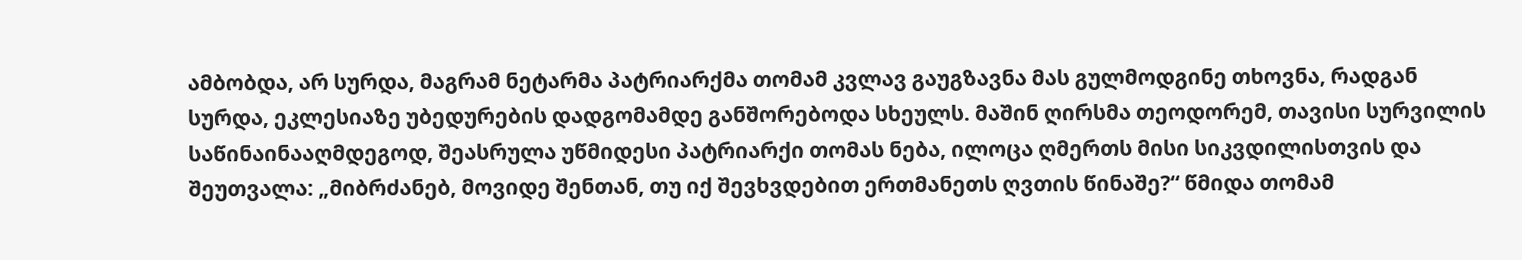ამბობდა, არ სურდა, მაგრამ ნეტარმა პატრიარქმა თომამ კვლავ გაუგზავნა მას გულმოდგინე თხოვნა, რადგან სურდა, ეკლესიაზე უბედურების დადგომამდე განშორებოდა სხეულს. მაშინ ღირსმა თეოდორემ, თავისი სურვილის საწინაინააღმდეგოდ, შეასრულა უწმიდესი პატრიარქი თომას ნება, ილოცა ღმერთს მისი სიკვდილისთვის და შეუთვალა: „მიბრძანებ, მოვიდე შენთან, თუ იქ შევხვდებით ერთმანეთს ღვთის წინაშე?“ წმიდა თომამ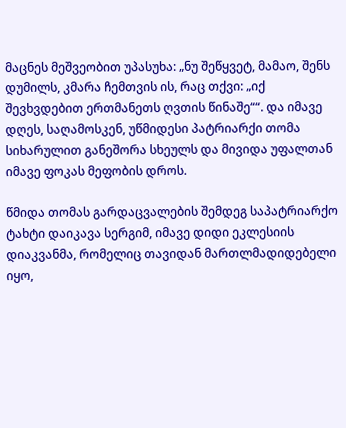მაცნეს მეშვეობით უპასუხა: „ნუ შეწყვეტ, მამაო, შენს დუმილს, კმარა ჩემთვის ის, რაც თქვი: „იქ შევხვდებით ერთმანეთს ღვთის წინაშე““. და იმავე დღეს, საღამოსკენ, უწმიდესი პატრიარქი თომა სიხარულით განეშორა სხეულს და მივიდა უფალთან იმავე ფოკას მეფობის დროს.

წმიდა თომას გარდაცვალების შემდეგ საპატრიარქო ტახტი დაიკავა სერგიმ, იმავე დიდი ეკლესიის დიაკვანმა, რომელიც თავიდან მართლმადიდებელი იყო,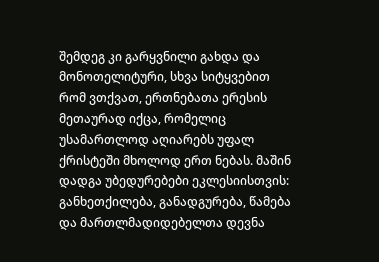შემდეგ კი გარყვნილი გახდა და მონოთელიტური, სხვა სიტყვებით რომ ვთქვათ, ერთნებათა ერესის მეთაურად იქცა, რომელიც უსამართლოდ აღიარებს უფალ ქრისტეში მხოლოდ ერთ ნებას. მაშინ დადგა უბედურებები ეკლესიისთვის: განხეთქილება, განადგურება, წამება და მართლმადიდებელთა დევნა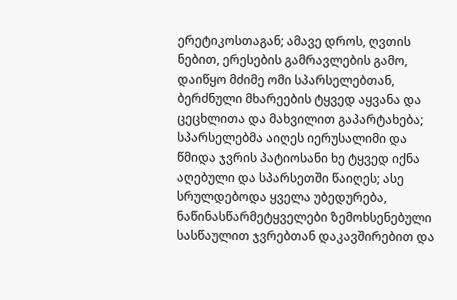ერეტიკოსთაგან; ამავე დროს, ღვთის ნებით, ერესების გამრავლების გამო, დაიწყო მძიმე ომი სპარსელებთან, ბერძნული მხარეების ტყვედ აყვანა და ცეცხლითა და მახვილით გაპარტახება; სპარსელებმა აიღეს იერუსალიმი და წმიდა ჯვრის პატიოსანი ხე ტყვედ იქნა აღებული და სპარსეთში წაიღეს; ასე სრულდებოდა ყველა უბედურება, ნაწინასწარმეტყველები ზემოხსენებული სასწაულით ჯვრებთან დაკავშირებით და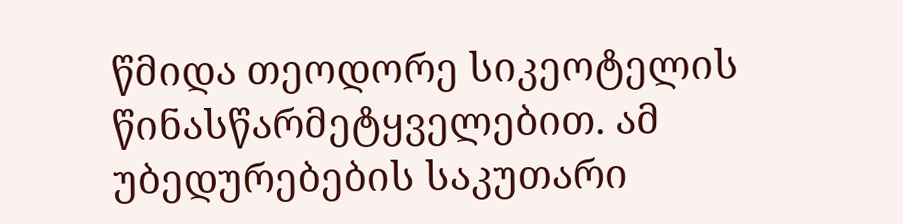წმიდა თეოდორე სიკეოტელის წინასწარმეტყველებით. ამ უბედურებების საკუთარი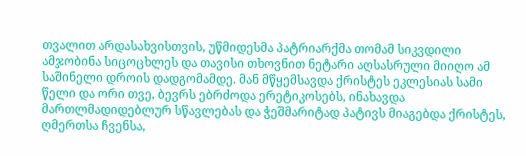თვალით არდასახვისთვის, უწმიდესმა პატრიარქმა თომამ სიკვდილი ამჯობინა სიცოცხლეს და თავისი თხოვნით ნეტარი აღსასრული მიიღო ამ საშინელი დროის დადგომამდე. მან მწყემსავდა ქრისტეს ეკლესიას სამი წელი და ორი თვე, ბევრს ებრძოდა ერეტიკოსებს, ინახავდა მართლმადიდებლურ სწავლებას და ჭეშმარიტად პატივს მიაგებდა ქრისტეს, ღმერთსა ჩვენსა,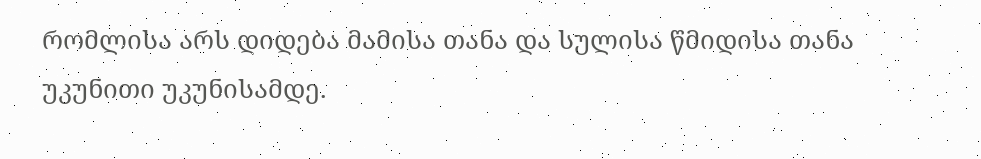რომლისა არს დიდება მამისა თანა და სულისა წმიდისა თანა უკუნითი უკუნისამდე.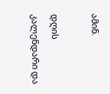ამინ.

დღის კალენდარი და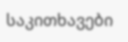საკითხავები